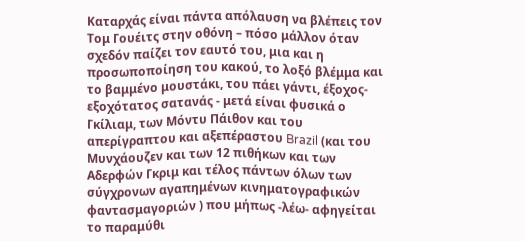Καταρχάς είναι πάντα απόλαυση να βλέπεις τον Τομ Γουέιτς στην οθόνη – πόσο μάλλον όταν σχεδόν παίζει τον εαυτό του, μια και η προσωποποίηση του κακού, το λοξό βλέμμα και το βαμμένο μουστάκι, του πάει γάντι, έξοχος- εξοχότατος σατανάς - μετά είναι φυσικά ο Γκίλιαμ, των Μόντυ Πάιθον και του απερίγραπτου και αξεπέραστου Brazil (και του Μυνχάουζεν και των 12 πιθήκων και των Αδερφών Γκριμ και τέλος πάντων όλων των σύγχρονων αγαπημένων κινηματογραφικών φαντασμαγοριών ) που μήπως -λέω- αφηγείται το παραμύθι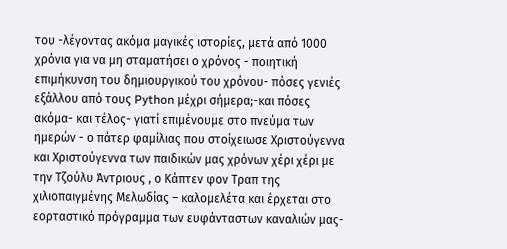του -λέγοντας ακόμα μαγικές ιστορίες, μετά από 1000 χρόνια για να μη σταματήσει ο χρόνος - ποιητική επιμήκυνση του δημιουργικού του χρόνου- πόσες γενιές εξάλλου από τους Python μέχρι σήμερα;-και πόσες ακόμα- και τέλος- γιατί επιμένουμε στο πνεύμα των ημερών - ο πάτερ φαμίλιας που στοίχειωσε Χριστούγεννα και Χριστούγεννα των παιδικών μας χρόνων χέρι χέρι με την Τζούλυ Άντριους , ο Κάπτεν φον Τραπ της χιλιοπαιγμένης Μελωδίας – καλομελέτα και έρχεται στο εορταστικό πρόγραμμα των ευφάνταστων καναλιών μας-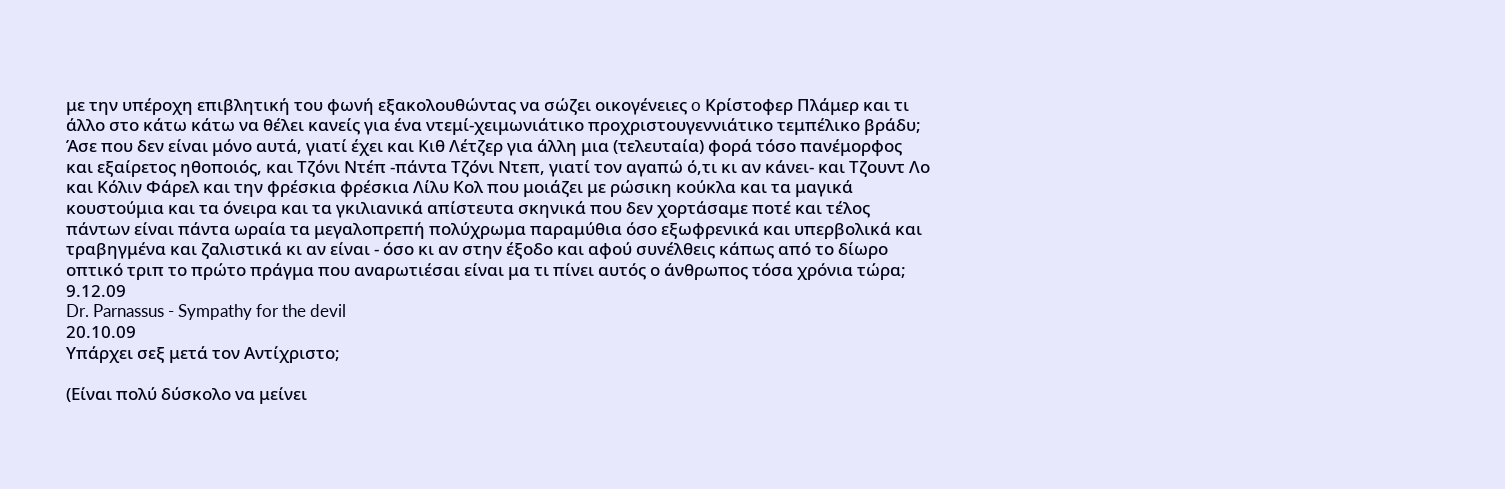με την υπέροχη επιβλητική του φωνή εξακολουθώντας να σώζει οικογένειες o Κρίστοφερ Πλάμερ και τι άλλο στο κάτω κάτω να θέλει κανείς για ένα ντεμί-χειμωνιάτικο προχριστουγεννιάτικο τεμπέλικο βράδυ; Άσε που δεν είναι μόνο αυτά, γιατί έχει και Κιθ Λέτζερ για άλλη μια (τελευταία) φορά τόσο πανέμορφος και εξαίρετος ηθοποιός, και Τζόνι Ντέπ -πάντα Τζόνι Ντεπ, γιατί τον αγαπώ ό,τι κι αν κάνει- και Τζουντ Λο και Κόλιν Φάρελ και την φρέσκια φρέσκια Λίλυ Κολ που μοιάζει με ρώσικη κούκλα και τα μαγικά κουστούμια και τα όνειρα και τα γκιλιανικά απίστευτα σκηνικά που δεν χορτάσαμε ποτέ και τέλος πάντων είναι πάντα ωραία τα μεγαλοπρεπή πολύχρωμα παραμύθια όσο εξωφρενικά και υπερβολικά και τραβηγμένα και ζαλιστικά κι αν είναι - όσο κι αν στην έξοδο και αφού συνέλθεις κάπως από το δίωρο οπτικό τριπ το πρώτο πράγμα που αναρωτιέσαι είναι μα τι πίνει αυτός ο άνθρωπος τόσα χρόνια τώρα;
9.12.09
Dr. Parnassus - Sympathy for the devil
20.10.09
Υπάρχει σεξ μετά τον Αντίχριστο;

(Είναι πολύ δύσκολο να μείνει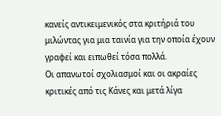κανείς αντικειμενικός στα κριτήριά του μιλώντας για μια ταινία για την οποία έχουν γραφεί και ειπωθεί τόσα πολλά.
Οι απανωτοί σχολιασμοί και οι ακραίες κριτικές από τις Κάνες και μετά λίγα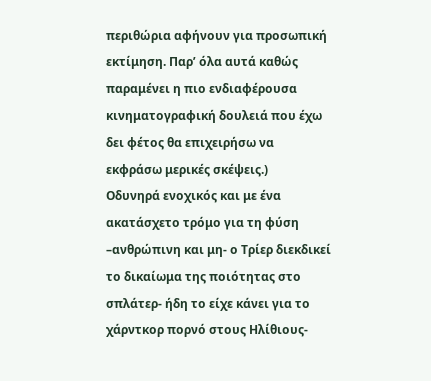περιθώρια αφήνουν για προσωπική εκτίμηση. Παρ’ όλα αυτά καθώς παραμένει η πιο ενδιαφέρουσα κινηματογραφική δουλειά που έχω δει φέτος θα επιχειρήσω να εκφράσω μερικές σκέψεις.)
Οδυνηρά ενοχικός και με ένα ακατάσχετο τρόμο για τη φύση –ανθρώπινη και μη- ο Τρίερ διεκδικεί το δικαίωμα της ποιότητας στο σπλάτερ- ήδη το είχε κάνει για το χάρντκορ πορνό στους Ηλίθιους-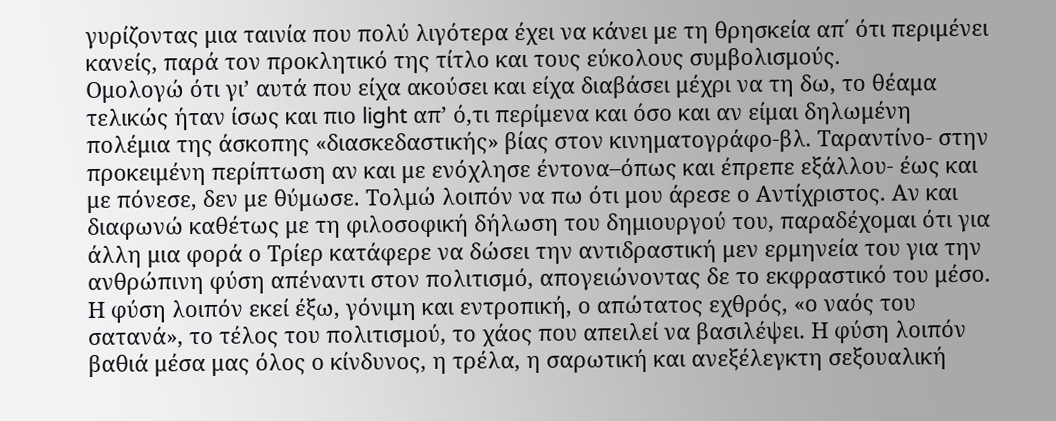γυρίζοντας μια ταινία που πολύ λιγότερα έχει να κάνει με τη θρησκεία απ΄ ότι περιμένει κανείς, παρά τον προκλητικό της τίτλο και τους εύκολους συμβολισμούς.
Ομολογώ ότι γι’ αυτά που είχα ακούσει και είχα διαβάσει μέχρι να τη δω, το θέαμα τελικώς ήταν ίσως και πιο light απ’ ό,τι περίμενα και όσο και αν είμαι δηλωμένη πολέμια της άσκοπης «διασκεδαστικής» βίας στον κινηματογράφο-βλ. Ταραντίνο- στην προκειμένη περίπτωση αν και με ενόχλησε έντονα–όπως και έπρεπε εξάλλου- έως και με πόνεσε, δεν με θύμωσε. Τολμώ λοιπόν να πω ότι μου άρεσε ο Αντίχριστος. Αν και διαφωνώ καθέτως με τη φιλοσοφική δήλωση του δημιουργού του, παραδέχομαι ότι για άλλη μια φορά ο Τρίερ κατάφερε να δώσει την αντιδραστική μεν ερμηνεία του για την ανθρώπινη φύση απέναντι στον πολιτισμό, απογειώνοντας δε το εκφραστικό του μέσο.
Η φύση λοιπόν εκεί έξω, γόνιμη και εντροπική, ο απώτατος εχθρός, «ο ναός του σατανά», το τέλος του πολιτισμού, το χάος που απειλεί να βασιλέψει. Η φύση λοιπόν βαθιά μέσα μας όλος ο κίνδυνος, η τρέλα, η σαρωτική και ανεξέλεγκτη σεξουαλική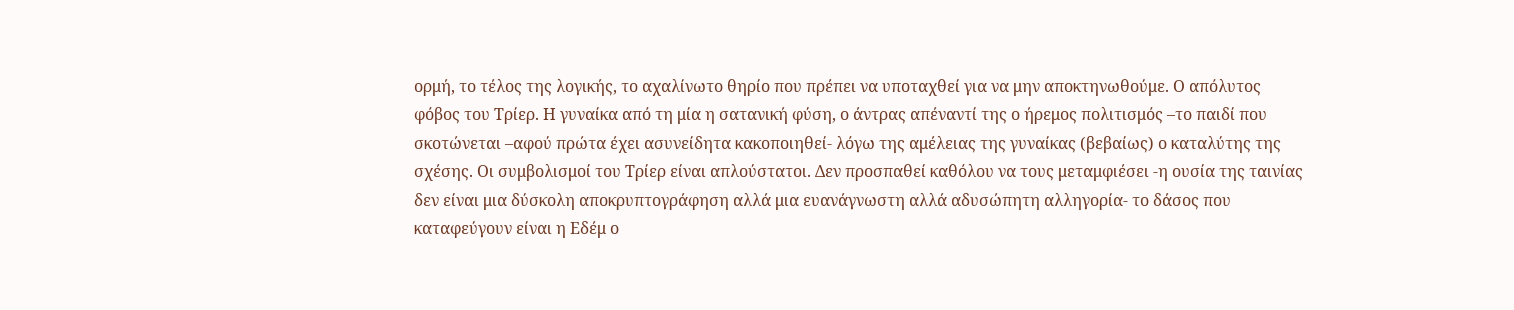ορμή, το τέλος της λογικής, το αχαλίνωτο θηρίο που πρέπει να υποταχθεί για να μην αποκτηνωθούμε. Ο απόλυτος φόβος του Τρίερ. Η γυναίκα από τη μία η σατανική φύση, ο άντρας απέναντί της ο ήρεμος πολιτισμός –το παιδί που σκοτώνεται –αφού πρώτα έχει ασυνείδητα κακοποιηθεί- λόγω της αμέλειας της γυναίκας (βεβαίως) ο καταλύτης της σχέσης. Οι συμβολισμοί του Τρίερ είναι απλούστατοι. Δεν προσπαθεί καθόλου να τους μεταμφιέσει -η ουσία της ταινίας δεν είναι μια δύσκολη αποκρυπτογράφηση αλλά μια ευανάγνωστη αλλά αδυσώπητη αλληγορία- το δάσος που καταφεύγουν είναι η Εδέμ ο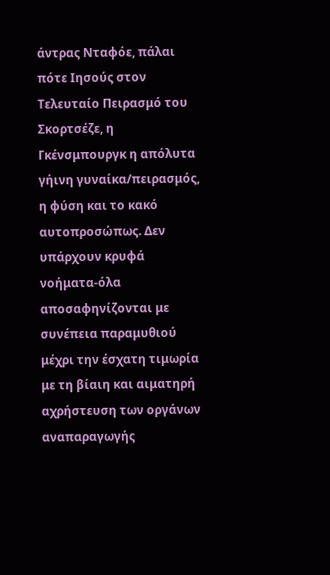άντρας Νταφόε, πάλαι πότε Ιησούς στον Τελευταίο Πειρασμό του Σκορτσέζε, η Γκένσμπουργκ η απόλυτα γήινη γυναίκα/πειρασμός, η φύση και το κακό αυτοπροσώπως. Δεν υπάρχουν κρυφά νοήματα-όλα αποσαφηνίζονται με συνέπεια παραμυθιού μέχρι την έσχατη τιμωρία με τη βίαιη και αιματηρή αχρήστευση των οργάνων αναπαραγωγής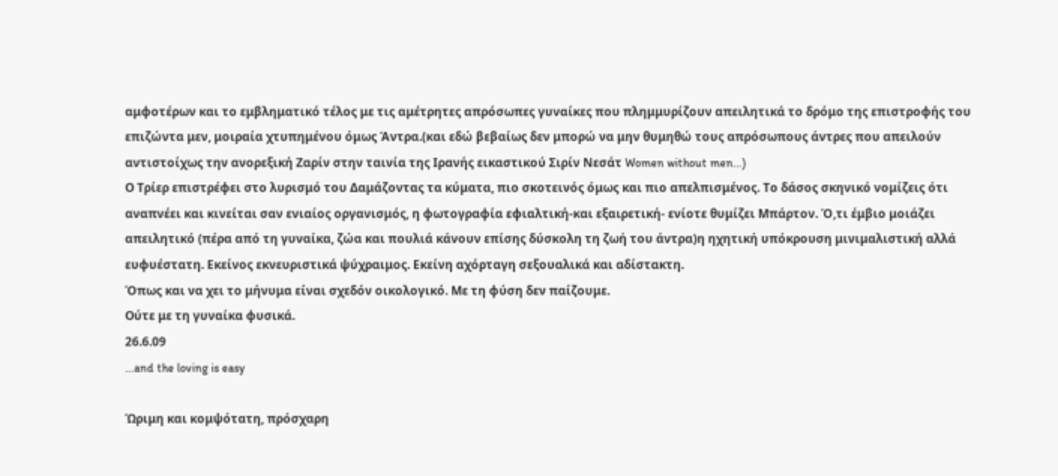αμφοτέρων και το εμβληματικό τέλος με τις αμέτρητες απρόσωπες γυναίκες που πλημμυρίζουν απειλητικά το δρόμο της επιστροφής του επιζώντα μεν, μοιραία χτυπημένου όμως Άντρα.(και εδώ βεβαίως δεν μπορώ να μην θυμηθώ τους απρόσωπους άντρες που απειλούν αντιστοίχως την ανορεξική Ζαρίν στην ταινία της Ιρανής εικαστικού Σιρίν Νεσάτ Women without men…)
Ο Τρίερ επιστρέφει στο λυρισμό του Δαμάζοντας τα κύματα, πιο σκοτεινός όμως και πιο απελπισμένος. Το δάσος σκηνικό νομίζεις ότι αναπνέει και κινείται σαν ενιαίος οργανισμός, η φωτογραφία εφιαλτική-και εξαιρετική- ενίοτε θυμίζει Μπάρτον. Ό,τι έμβιο μοιάζει απειλητικό (πέρα από τη γυναίκα, ζώα και πουλιά κάνουν επίσης δύσκολη τη ζωή του άντρα)η ηχητική υπόκρουση μινιμαλιστική αλλά ευφυέστατη. Εκείνος εκνευριστικά ψύχραιμος. Εκείνη αχόρταγη σεξουαλικά και αδίστακτη.
Όπως και να χει το μήνυμα είναι σχεδόν οικολογικό. Με τη φύση δεν παίζουμε.
Ούτε με τη γυναίκα φυσικά.
26.6.09
...and the loving is easy

Ώριμη και κομψότατη, πρόσχαρη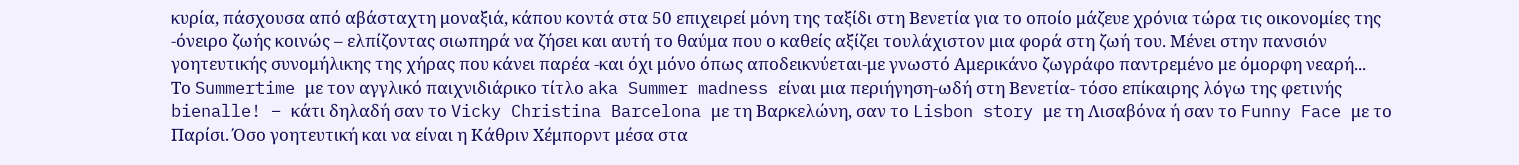κυρία, πάσχουσα από αβάσταχτη μοναξιά, κάπου κοντά στα 50 επιχειρεί μόνη της ταξίδι στη Βενετία για το οποίο μάζευε χρόνια τώρα τις οικονομίες της -όνειρο ζωής κοινώς – ελπίζοντας σιωπηρά να ζήσει και αυτή το θαύμα που ο καθείς αξίζει τουλάχιστον μια φορά στη ζωή του. Μένει στην πανσιόν γοητευτικής συνομήλικης της χήρας που κάνει παρέα -και όχι μόνο όπως αποδεικνύεται-με γνωστό Αμερικάνο ζωγράφο παντρεμένο με όμορφη νεαρή...
Το Summertime με τον αγγλικό παιχνιδιάρικο τίτλο aka Summer madness είναι μια περιήγηση-ωδή στη Βενετία- τόσο επίκαιρης λόγω της φετινής bienalle! – κάτι δηλαδή σαν το Vicky Christina Barcelona με τη Βαρκελώνη, σαν το Lisbon story με τη Λισαβόνα ή σαν το Funny Face με το Παρίσι. Όσο γοητευτική και να είναι η Κάθριν Χέμπορντ μέσα στα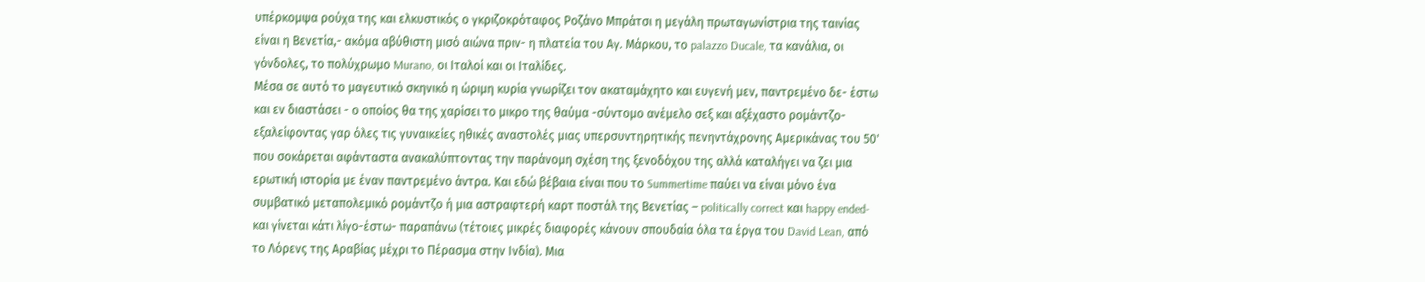υπέρκομψα ρούχα της και ελκυστικός ο γκριζοκρόταφος Ροζάνο Μπράτσι η μεγάλη πρωταγωνίστρια της ταινίας είναι η Βενετία,- ακόμα αβύθιστη μισό αιώνα πριν- η πλατεία του Αγ. Μάρκου, το palazzo Ducale, τα κανάλια, οι γόνδολες, το πολύχρωμο Murano, οι Ιταλοί και οι Ιταλίδες.
Μέσα σε αυτό το μαγευτικό σκηνικό η ώριμη κυρία γνωρίζει τον ακαταμάχητο και ευγενή μεν, παντρεμένο δε- έστω και εν διαστάσει - ο οποίος θα της χαρίσει το μικρο της θαύμα -σύντομο ανέμελο σεξ και αξέχαστο ρομάντζο- εξαλείφοντας γαρ όλες τις γυναικείες ηθικές αναστολές μιας υπερσυντηρητικής πενηντάχρονης Αμερικάνας του 50' που σοκάρεται αφάνταστα ανακαλύπτοντας την παράνομη σχέση της ξενοδόχου της αλλά καταλήγει να ζει μια ερωτική ιστορία με έναν παντρεμένο άντρα. Και εδώ βέβαια είναι που το Summertime παύει να είναι μόνο ένα συμβατικό μεταπολεμικό ρομάντζο ή μια αστραφτερή καρτ ποστάλ της Βενετίας – politically correct και happy ended- και γίνεται κάτι λίγο-έστω- παραπάνω (τέτοιες μικρές διαφορές κάνουν σπουδαία όλα τα έργα του David Lean, από το Λόρενς της Αραβίας μέχρι το Πέρασμα στην Ινδία). Μια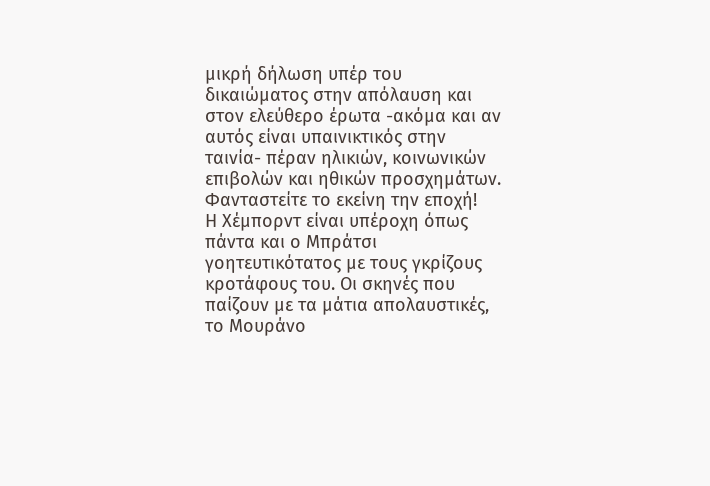μικρή δήλωση υπέρ του δικαιώματος στην απόλαυση και στον ελεύθερο έρωτα -ακόμα και αν αυτός είναι υπαινικτικός στην ταινία- πέραν ηλικιών, κοινωνικών επιβολών και ηθικών προσχημάτων. Φανταστείτε το εκείνη την εποχή!
Η Χέμπορντ είναι υπέροχη όπως πάντα και ο Μπράτσι γοητευτικότατος με τους γκρίζους κροτάφους του. Οι σκηνές που παίζουν με τα μάτια απολαυστικές, το Μουράνο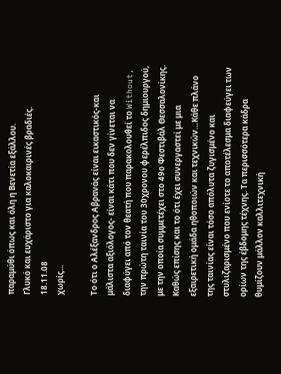παραμύθι όπως και όλη η Βενετία εξάλλου.
Γλυκό και ευχάριστο για καλοκαιρινές βραδιές.
18.11.08
χωρίς...

Το ότι ο Αλέξανδρος Αβρανάς είναι εικαστικός-και μάλιστα αξιόλογος- είναι κάτι που δεν γίνεται να διαφύγει από τον θεατή που παρακολουθεί το Without, την πρώτη ταινία του 30χρονου φερέλπιδος δημιουργού, με την οποία συμμετέχει στο 49ο Φεστιβάλ Θεσσαλονίκης. Καθώς επίσης και το ότι έχει συνεργαστεί με μια εξαιρετική ομάδα ηθοποιών και τεχνικών…Κάθε πλάνο της ταινίας είναι τόσο απόλυτα ζυγισμένο και στυλιζαρισμένο που ενίοτε το αποτέλεσμα διαφεύγει των ορίων της έβδομης τέχνης. Τα περισσότερα κάδρα θυμίζουν μάλλον καλλιτεχνική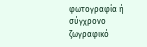φωτογραφία ή σύγχρονο ζωγραφικό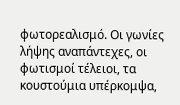φωτορεαλισμό. Οι γωνίες λήψης αναπάντεχες, οι φωτισμοί τέλειοι, τα κουστούμια υπέρκομψα,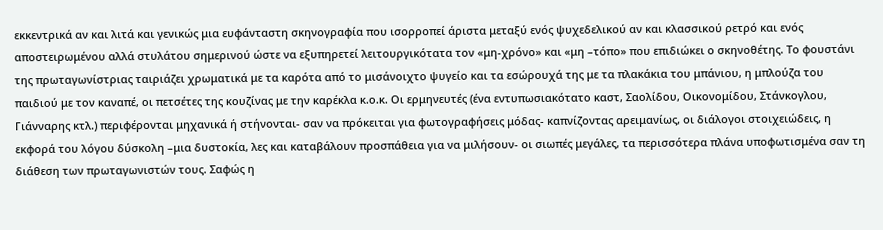εκκεντρικά αν και λιτά και γενικώς μια ευφάνταστη σκηνογραφία που ισορροπεί άριστα μεταξύ ενός ψυχεδελικού αν και κλασσικού ρετρό και ενός αποστειρωμένου αλλά στυλάτου σημερινού ώστε να εξυπηρετεί λειτουργικότατα τον «μη-χρόνο» και «μη –τόπο» που επιδιώκει ο σκηνοθέτης. Το φουστάνι της πρωταγωνίστριας ταιριάζει χρωματικά με τα καρότα από το μισάνοιχτο ψυγείο και τα εσώρουχά της με τα πλακάκια του μπάνιου, η μπλούζα του παιδιού με τον καναπέ, οι πετσέτες της κουζίνας με την καρέκλα κ.ο.κ. Οι ερμηνευτές (ένα εντυπωσιακότατο καστ, Σαολίδου, Οικονομίδου, Στάνκογλου, Γιάνναρης κτλ.) περιφέρονται μηχανικά ή στήνονται- σαν να πρόκειται για φωτογραφήσεις μόδας- καπνίζοντας αρειμανίως, οι διάλογοι στοιχειώδεις, η εκφορά του λόγου δύσκολη –μια δυστοκία, λες και καταβάλουν προσπάθεια για να μιλήσουν- οι σιωπές μεγάλες, τα περισσότερα πλάνα υποφωτισμένα σαν τη διάθεση των πρωταγωνιστών τους. Σαφώς η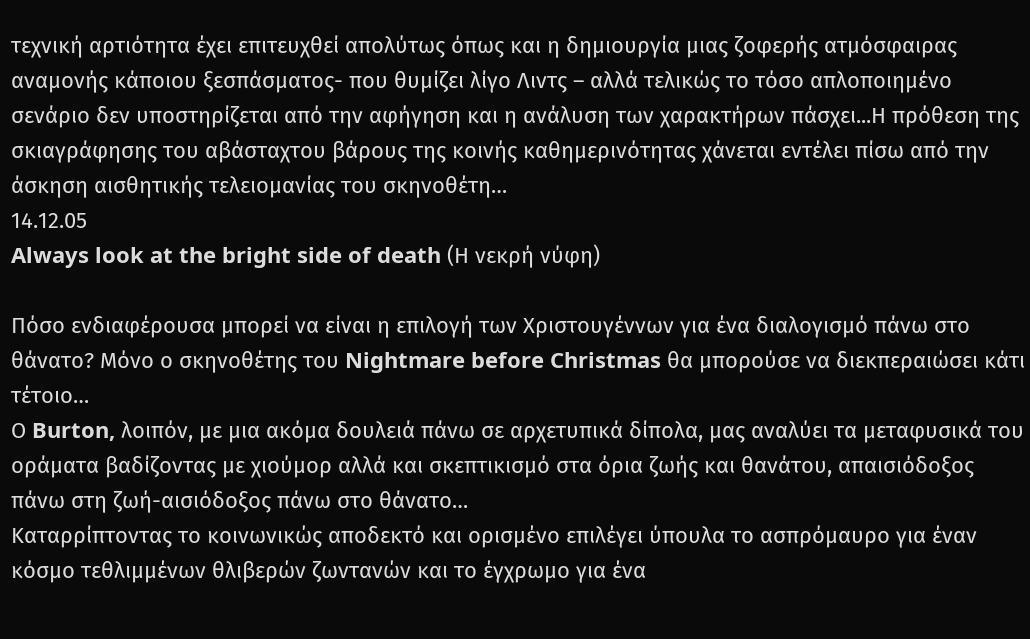τεχνική αρτιότητα έχει επιτευχθεί απολύτως όπως και η δημιουργία μιας ζοφερής ατμόσφαιρας αναμονής κάποιου ξεσπάσματος- που θυμίζει λίγο Λιντς – αλλά τελικώς το τόσο απλοποιημένο σενάριο δεν υποστηρίζεται από την αφήγηση και η ανάλυση των χαρακτήρων πάσχει...Η πρόθεση της σκιαγράφησης του αβάσταχτου βάρους της κοινής καθημερινότητας χάνεται εντέλει πίσω από την άσκηση αισθητικής τελειομανίας του σκηνοθέτη…
14.12.05
Always look at the bright side of death (Η νεκρή νύφη)

Πόσο ενδιαφέρουσα μπορεί να είναι η επιλογή των Χριστουγέννων για ένα διαλογισμό πάνω στο θάνατο? Μόνο ο σκηνοθέτης του Nightmare before Christmas θα μπορούσε να διεκπεραιώσει κάτι τέτοιο…
Ο Burton, λοιπόν, με μια ακόμα δουλειά πάνω σε αρχετυπικά δίπολα, μας αναλύει τα μεταφυσικά του οράματα βαδίζοντας με χιούμορ αλλά και σκεπτικισμό στα όρια ζωής και θανάτου, απαισιόδοξος πάνω στη ζωή-αισιόδοξος πάνω στο θάνατο…
Καταρρίπτοντας το κοινωνικώς αποδεκτό και ορισμένο επιλέγει ύπουλα το ασπρόμαυρο για έναν κόσμο τεθλιμμένων θλιβερών ζωντανών και το έγχρωμο για ένα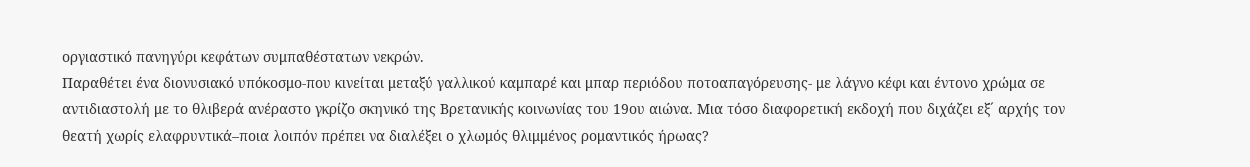οργιαστικό πανηγύρι κεφάτων συμπαθέστατων νεκρών.
Παραθέτει ένα διονυσιακό υπόκοσμο-που κινείται μεταξύ γαλλικού καμπαρέ και μπαρ περιόδου ποτοαπαγόρευσης- με λάγνο κέφι και έντονο χρώμα σε αντιδιαστολή με το θλιβερά ανέραστο γκρίζο σκηνικό της Βρετανικής κοινωνίας του 19ου αιώνα. Μια τόσο διαφορετική εκδοχή που διχάζει εξ´ αρχής τον θεατή χωρίς ελαφρυντικά–ποια λοιπόν πρέπει να διαλέξει ο χλωμός θλιμμένος ρομαντικός ήρωας?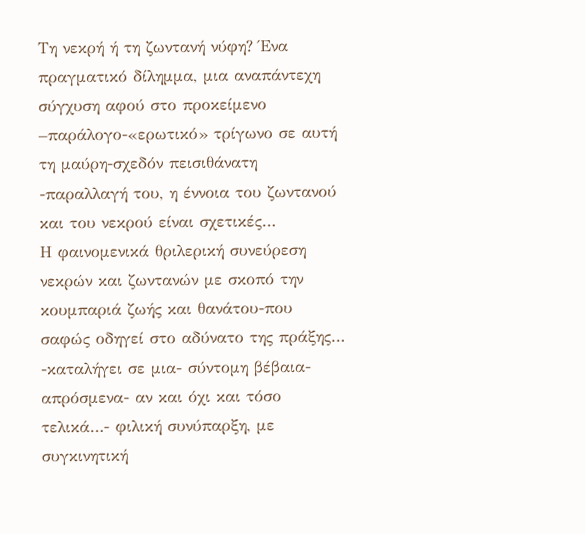Τη νεκρή ή τη ζωντανή νύφη? Ένα πραγματικό δίλημμα, μια αναπάντεχη σύγχυση αφού στο προκείμενο –παράλογο-«ερωτικό» τρίγωνο σε αυτή τη μαύρη-σχεδόν πεισιθάνατη -παραλλαγή του, η έννοια του ζωντανού και του νεκρού είναι σχετικές…
Η φαινομενικά θριλερική συνεύρεση νεκρών και ζωντανών με σκοπό την κουμπαριά ζωής και θανάτου-που σαφώς οδηγεί στο αδύνατο της πράξης… -καταλήγει σε μια- σύντομη βέβαια- απρόσμενα- αν και όχι και τόσο τελικά…- φιλική συνύπαρξη, με συγκινητική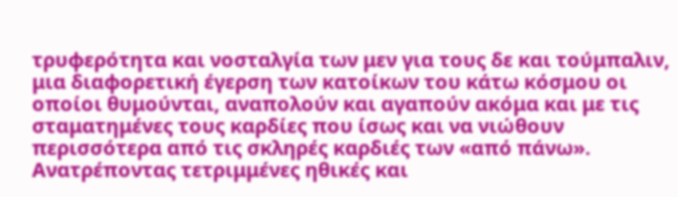τρυφερότητα και νοσταλγία των μεν για τους δε και τούμπαλιν, μια διαφορετική έγερση των κατοίκων του κάτω κόσμου οι οποίοι θυμούνται, αναπολούν και αγαπούν ακόμα και με τις σταματημένες τους καρδίες που ίσως και να νιώθουν περισσότερα από τις σκληρές καρδιές των «από πάνω».
Ανατρέποντας τετριμμένες ηθικές και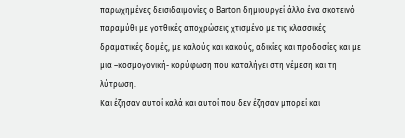παρωχημένες δεισιδαιμονίες ο Barton δημιουργεί άλλο ένα σκοτεινό παραμύθι με γοτθικές αποχρώσεις χτισμένο με τις κλασσικές δραματικές δομές, με καλούς και κακούς, αδικίες και προδοσίες και με μια –κοσμογονική- κορύφωση που καταλήγει στη νέμεση και τη λύτρωση.
Και έζησαν αυτοί καλά και αυτοί που δεν έζησαν μπορεί και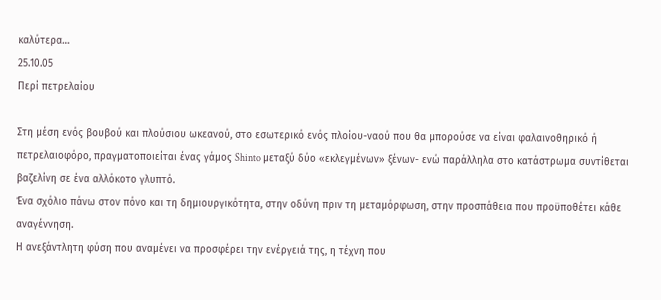καλύτερα…
25.10.05
Περί πετρελαίου

Στη μέση ενός βουβού και πλούσιου ωκεανού, στο εσωτερικό ενός πλοίου-ναού που θα μπορούσε να είναι φαλαινοθηρικό ή πετρελαιοφόρο, πραγματοποιείται ένας γάμος Shinto μεταξύ δύο «εκλεγμένων» ξένων- ενώ παράλληλα στο κατάστρωμα συντίθεται βαζελίνη σε ένα αλλόκοτο γλυπτό.
Ένα σχόλιο πάνω στον πόνο και τη δημιουργικότητα, στην οδύνη πριν τη μεταμόρφωση, στην προσπάθεια που προϋποθέτει κάθε αναγέννηση.
Η ανεξάντλητη φύση που αναμένει να προσφέρει την ενέργειά της, η τέχνη που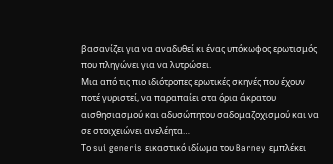βασανίζει για να αναδυθεί κι ένας υπόκωφος ερωτισμός που πληγώνει για να λυτρώσει.
Μια από τις πιο ιδιότροπες ερωτικές σκηνές που έχουν ποτέ γυριστεί, να παραπαίει στα όρια άκρατου αισθησιασμού και αδυσώπητου σαδομαζοχισμού και να σε στοιχειώνει ανελέητα…
Το sui generis εικαστικό ιδίωμα του Barney εμπλέκει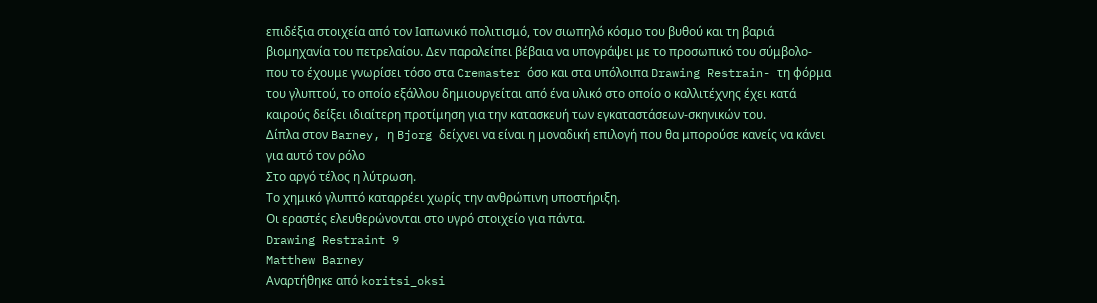επιδέξια στοιχεία από τον Ιαπωνικό πολιτισμό, τον σιωπηλό κόσμο του βυθού και τη βαριά βιομηχανία του πετρελαίου. Δεν παραλείπει βέβαια να υπογράψει με το προσωπικό του σύμβολο-που το έχουμε γνωρίσει τόσο στα Cremaster όσο και στα υπόλοιπα Drawing Restrain- τη φόρμα του γλυπτού, το οποίο εξάλλου δημιουργείται από ένα υλικό στο οποίο ο καλλιτέχνης έχει κατά καιρούς δείξει ιδιαίτερη προτίμηση για την κατασκευή των εγκαταστάσεων-σκηνικών του.
Δίπλα στον Barney, η Bjorg δείχνει να είναι η μοναδική επιλογή που θα μπορούσε κανείς να κάνει για αυτό τον ρόλο
Στο αργό τέλος η λύτρωση.
Το χημικό γλυπτό καταρρέει χωρίς την ανθρώπινη υποστήριξη.
Οι εραστές ελευθερώνονται στο υγρό στοιχείο για πάντα.
Drawing Restraint 9
Matthew Barney
Αναρτήθηκε από koritsi_oksi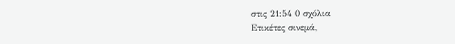στις 21:54 0 σχόλια
Ετικέτες σινεμά,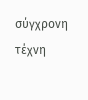σύγχρονη τέχνη